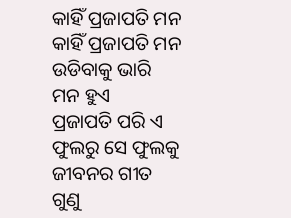କାହିଁ ପ୍ରଜାପତି ମନ
କାହିଁ ପ୍ରଜାପତି ମନ
ଉଡିବାକୁ ଭାରି ମନ ହୁଏ
ପ୍ରଜାପତି ପରି ଏ ଫୁଲରୁ ସେ ଫୁଲକୁ
ଜୀବନର ଗୀତ ଗୁଣୁ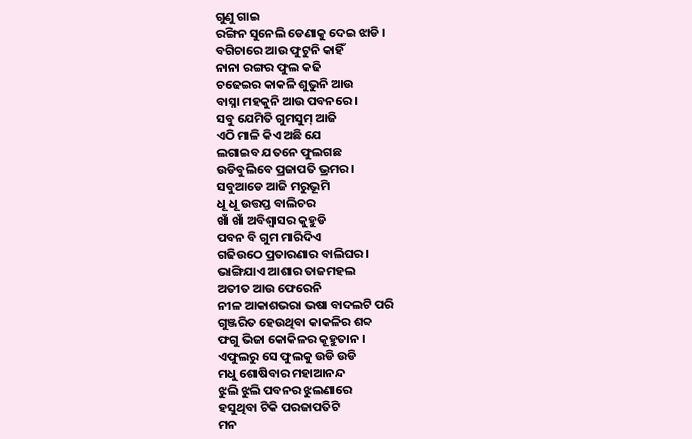ଗୁଣୁ ଗାଇ
ରଙ୍ଗିନ ସୁନେଲି ଡେଣାକୁ ଦେଇ ଝାଡି ।
ବଗିଚାରେ ଆଉ ଫୁଟୁନି କାହିଁ
ନାନା ରଙ୍ଗର ଫୁଲ କଢି
ଚଢେଇର କାକଳି ଶୁଭୁନି ଆଉ
ବାସ୍ନା ମହକୁନି ଆଉ ପବନରେ ।
ସବୁ ଯେମିତି ଗୁମସୁମ୍ ଆଜି
ଏଠି ମାଳି କିଏ ଅଛି ଯେ
ଲଗାଇବ ଯତନେ ଫୁଲଗଛ
ଉଡିବୁଲିବେ ପ୍ରଜାପତି ଭ୍ରମର ।
ସବୁଆଡେ ଆଜି ମରୁଭୂମି
ଧୂ ଧୂ ଉତ୍ତପ୍ତ ବାଲିଚର
ଖାଁ ଖାଁ ଅବିଶ୍ଵାସର କୁହୁଡି
ପବନ ବି ଗୁମ ମାରିଦିଏ
ଗଢିଉଠେ ପ୍ରତାରଣାର ବାଲିଘର ।
ଭାଙ୍ଗିଯାଏ ଆଶାର ତାଜମହଲ
ଅତୀତ ଆଉ ଫେରେନି
ନୀଳ ଆକାଶଭରା ଭଷା ବାଦଲଟି ପରି
ଗୁଞ୍ଜରିତ ହେଉଥିବା କାକଳିର ଶବ୍ଦ
ଫଗୁ ଭିଜା କୋକିଳର କୂହୁତାନ ।
ଏଫୁଲରୁ ସେ ଫୁଲକୁ ଉଡି ଉଡି
ମଧୁ ଶୋଷିବାର ମହାଆନନ୍ଦ
ଝୁଲି ଝୁଲି ପବନର ଝୁଲଣାରେ
ହସୁଥିବା ଟିକି ପରଜାପତିଟି
ମନ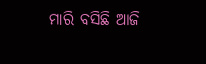ମାରି ବସିଛି ଆଜି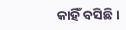କାହିଁ ବସିଛି ।